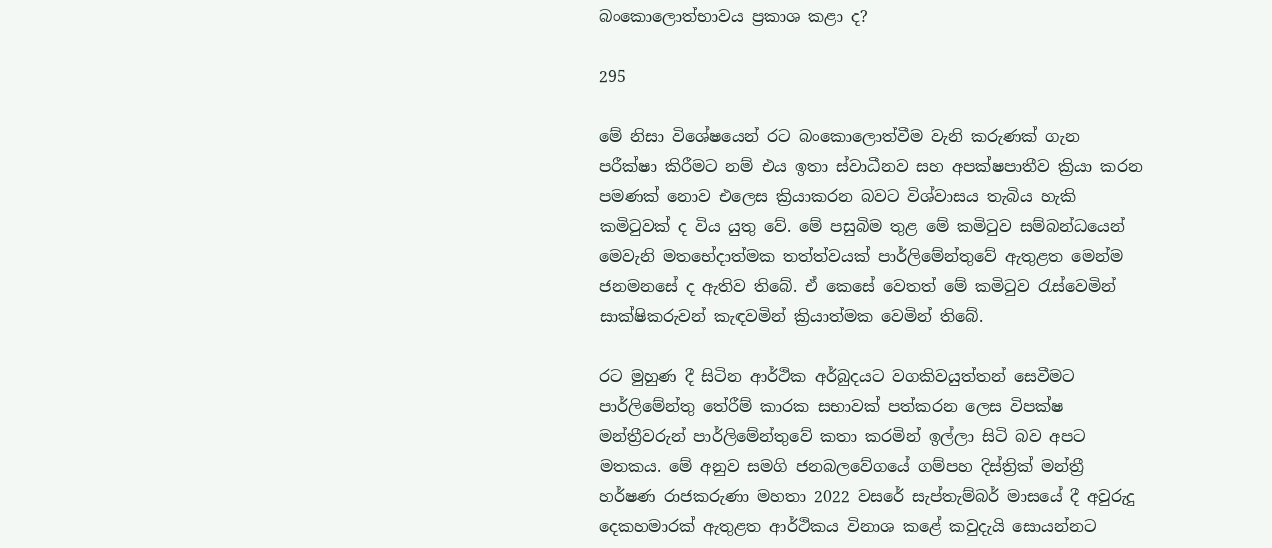බංකොලොත්භාවය ප්‍රකාශ කළා ද?

295

මේ නිසා විශේෂයෙන් රට බංකොලොත්වීම වැනි කරුණක් ගැන පරීක්ෂා කිරීමට නම් එය ඉතා ස්වාධීනව සහ අපක්ෂපාතීව ක්‍රියා කරන පමණක් නොව එලෙස ක්‍රියාකරන බවට විශ්වාසය තැබිය හැකි කමිටුවක් ද විය යුතු වේ. මේ පසුබිම තුළ මේ කමිටුව සම්බන්ධයෙන් මෙවැනි මතභේදාත්මක තත්ත්වයක් පාර්ලිමේන්තුවේ ඇතුළත මෙන්ම ජනමනසේ ද ඇතිව තිබේ. ඒ කෙසේ වෙතත් මේ කමිටුව රැස්වෙමින් සාක්ෂිකරුවන් කැඳවමින් ක්‍රියාත්මක වෙමින් තිබේ.

රට මුහුණ දී සිටින ආර්ථික අර්බුදයට වගකිවයුත්තන් සෙවීමට පාර්ලිමේන්තු තේරීම් කාරක සභාවක් පත්කරන ලෙස විපක්ෂ මන්ත්‍රීවරුන් පාර්ලිමේන්තුවේ කතා කරමින් ඉල්ලා සිටි බව අපට මතකය. මේ අනුව සමගි ජනබලවේගයේ ගම්පහ දිස්ත්‍රික් මන්ත්‍රී හර්ෂණ රාජකරුණා මහතා 2022 වසරේ සැප්තැම්බර් මාසයේ දී අවුරුදු දෙකහමාරක් ඇතුළත ආර්ථිකය විනාශ කළේ කවුදැයි සොයන්නට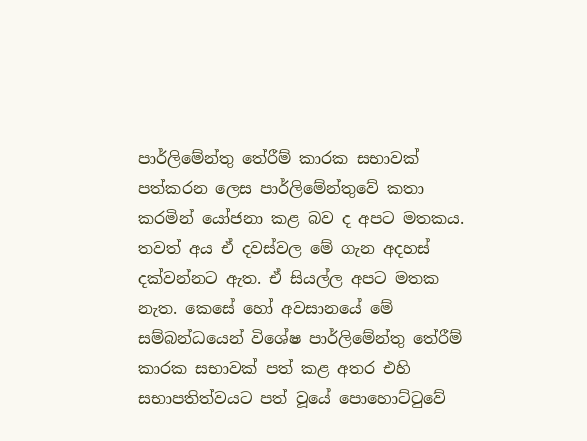පාර්ලිමේන්තු තේරීම් කාරක සභාවක් පත්කරන ලෙස පාර්ලිමේන්තුවේ කතා කරමින් යෝජනා කළ බව ද අපට මතකය. තවත් අය ඒ දවස්වල මේ ගැන අදහස් දක්වන්නට ඇත. ඒ සියල්ල අපට මතක නැත. කෙසේ හෝ අවසානයේ මේ සම්බන්ධයෙන් විශේෂ පාර්ලිමේන්තු තේරීම් කාරක සභාවක් පත් කළ අතර එහි සභාපතිත්වයට පත් වූයේ පොහොට්ටුවේ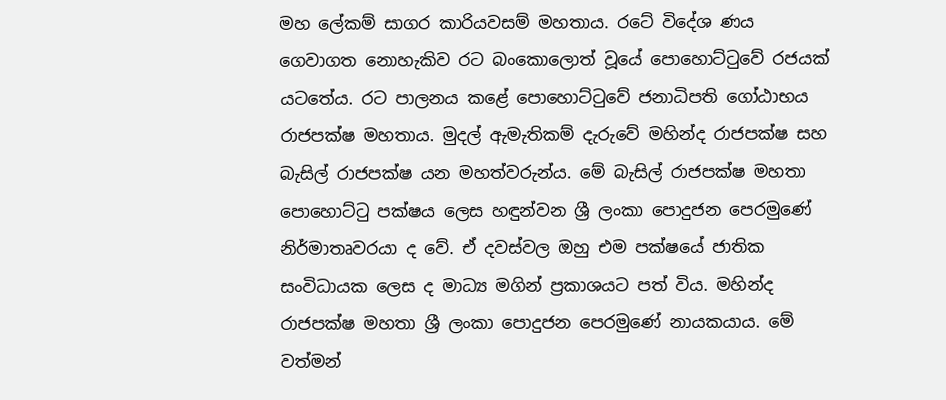මහ ලේකම් සාගර කාරියවසම් මහතාය. රටේ විදේශ ණය ගෙවාගත නොහැකිව රට බංකොලොත් වූයේ පොහොට්ටුවේ රජයක් යටතේය. රට පාලනය කළේ පොහොට්ටුවේ ජනාධිපති ගෝඨාභය රාජපක්ෂ මහතාය. මුදල් ඇමැතිකම් දැරුවේ මහින්ද රාජපක්ෂ සහ බැසිල් රාජපක්ෂ යන මහත්වරුන්ය. මේ බැසිල් රාජපක්ෂ මහතා පොහොට්ටු පක්ෂය ලෙස හඳුන්වන ශ්‍රී ලංකා පොදුජන පෙරමුණේ නිර්මාතෘවරයා ද වේ. ඒ දවස්වල ඔහු එම පක්ෂයේ ජාතික සංවිධායක ලෙස ද මාධ්‍ය මගින් ප්‍රකාශයට පත් විය. මහින්ද රාජපක්ෂ මහතා ශ්‍රී ලංකා පොදුජන පෙරමුණේ නායකයාය. මේ වත්මන්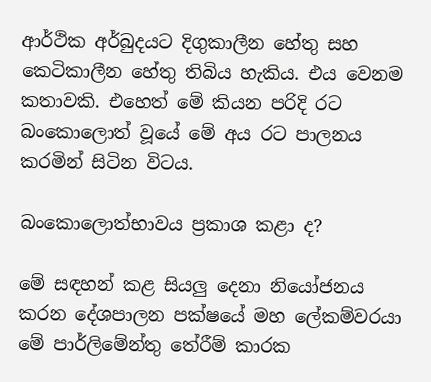ආර්ථික අර්බුදයට දිගුකාලීන හේතු සහ කෙටිකාලීන හේතු තිබිය හැකිය. එය වෙනම කතාවකි. එහෙත් මේ කියන පරිදි රට බංකොලොත් වූයේ මේ අය රට පාලනය කරමින් සිටින විටය.

බංකොලොත්භාවය ප්‍රකාශ කළා ද?

මේ සඳහන් කළ සියලු දෙනා නියෝජනය කරන දේශපාලන පක්ෂයේ මහ ලේකම්වරයා මේ පාර්ලිමේන්තු තේරීම් කාරක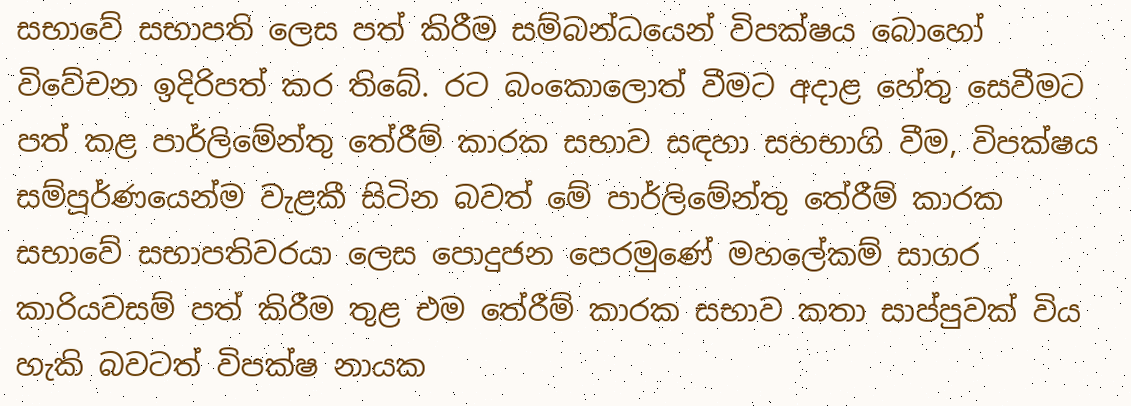සභාවේ සභාපති ලෙස පත් කිරීම සම්බන්ධයෙන් විපක්ෂය බොහෝ විවේචන ඉදිරිපත් කර තිබේ. රට බංකොලොත් වීමට අදාළ හේතු සෙවීමට පත් කළ පාර්ලිමේන්තු තේරීම් කාරක සභාව සඳහා සහභාගි වීම, විපක්ෂය සම්පූර්ණයෙන්ම වැළකී සිටින බවත් මේ පාර්ලිමේන්තු තේරීම් කාරක සභාවේ සභාපතිවරයා ලෙස පොදුජන පෙරමුණේ මහලේකම් සාගර කාරියවසම් පත් කිරීම තුළ එම තේරීම් කාරක සභාව කතා සාප්පුවක් විය හැකි බවටත් විපක්ෂ නායක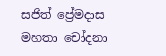සජිත් ප්‍රේමදාස මහතා චෝදනා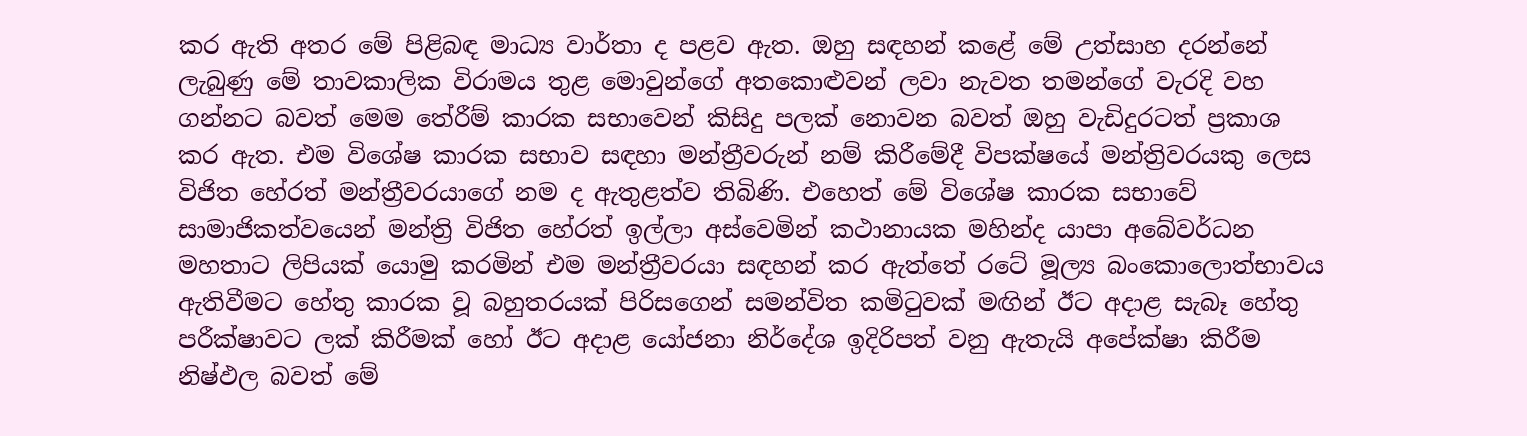කර ඇති අතර මේ පිළිබඳ මාධ්‍ය වාර්තා ද පළව ඇත. ඔහු සඳහන් කළේ මේ උත්සාහ දරන්නේ ලැබුණු මේ තාවකාලික විරාමය තුළ මොවුන්ගේ අතකොළුවන් ලවා නැවත තමන්ගේ වැරදි වහ ගන්නට බවත් මෙම තේරීම් කාරක සභාවෙන් කිසිදු පලක් නොවන බවත් ඔහු වැඩිදුරටත් ප්‍රකාශ කර ඇත. එම විශේෂ කාරක සභාව සඳහා මන්ත්‍රීවරුන් නම් කිරීමේදී විපක්ෂයේ මන්ත්‍රිවරයකු ලෙස විජිත හේරත් මන්ත්‍රීවරයාගේ නම ද ඇතුළත්ව තිබිණි. එහෙත් මේ විශේෂ කාරක සභාවේ සාමාජිකත්වයෙන් මන්ත්‍රි විජිත හේරත් ඉල්ලා අස්වෙමින් කථානායක මහින්ද යාපා අබේවර්ධන මහතාට ලිපියක් යොමු කරමින් එම මන්ත්‍රීවරයා සඳහන් කර ඇත්තේ රටේ මූල්‍ය බංකොලොත්භාවය ඇතිවීමට හේතු කාරක වූ බහුතරයක් පිරිසගෙන් සමන්විත කමිටුවක් මඟින් ඊට අදාළ සැබෑ හේතු පරීක්ෂාවට ලක් කිරීමක් හෝ ඊට අදාළ යෝජනා නිර්දේශ ඉදිරිපත් වනු ඇතැයි අපේක්ෂා කිරීම නිෂ්ඵල බවත් මේ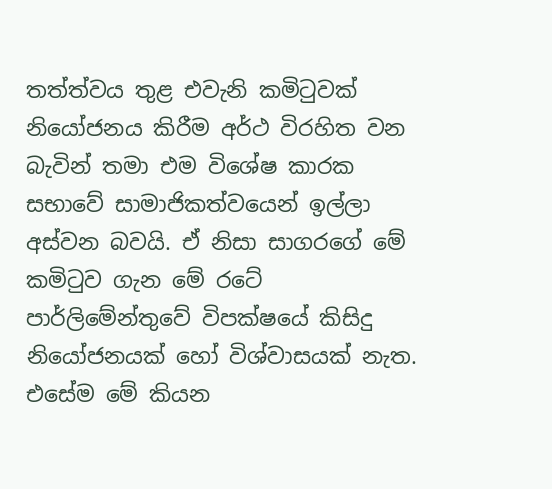තත්ත්වය තුළ එවැනි කමිටුවක් නියෝජනය කිරීම අර්ථ විරහිත වන බැවින් තමා එම විශේෂ කාරක සභාවේ සාමාජිකත්වයෙන් ඉල්ලා අස්වන බවයි. ඒ නිසා සාගරගේ මේ කමිටුව ගැන මේ රටේ පාර්ලිමේන්තුවේ විපක්ෂයේ කිසිදු නියෝජනයක් හෝ විශ්වාසයක් නැත. එසේම මේ කියන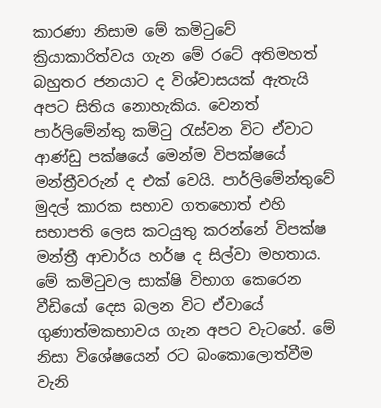කාරණා නිසාම මේ කමිටුවේ ක්‍රියාකාරිත්වය ගැන මේ රටේ අතිමහත් බහුතර ජනයාට ද විශ්වාසයක් ඇතැයි අපට සිතිය නොහැකිය. වෙනත් පාර්ලිමේන්තු කමිටු රැස්වන විට ඒවාට ආණ්ඩු පක්ෂයේ මෙන්ම විපක්ෂයේ මන්ත්‍රීවරුන් ද එක් වෙයි. පාර්ලිමේන්තුවේ මුදල් කාරක සභාව ගතහොත් එහි සභාපති ලෙස කටයුතු කරන්නේ විපක්ෂ මන්ත්‍රී ආචාර්ය හර්ෂ ද සිල්වා මහතාය. මේ කමිටුවල සාක්ෂි විභාග කෙරෙන වීඩියෝ දෙස බලන විට ඒවායේ ගුණාත්මකභාවය ගැන අපට වැටහේ. මේ නිසා විශේෂයෙන් රට බංකොලොත්වීම වැනි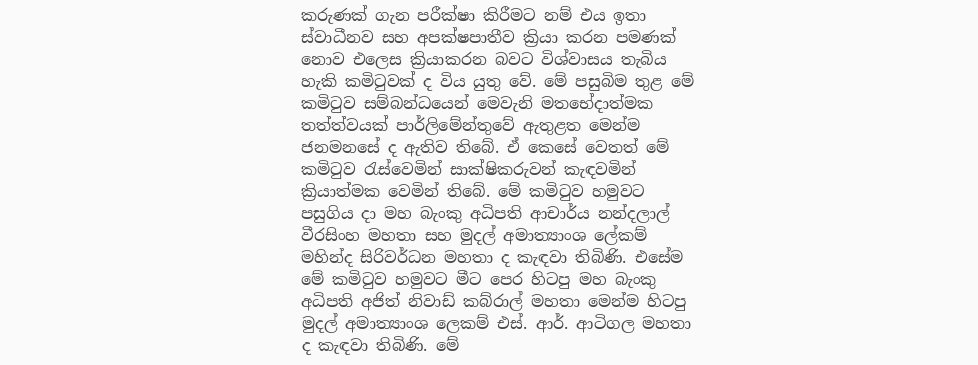කරුණක් ගැන පරීක්ෂා කිරීමට නම් එය ඉතා ස්වාධීනව සහ අපක්ෂපාතීව ක්‍රියා කරන පමණක් නොව එලෙස ක්‍රියාකරන බවට විශ්වාසය තැබිය හැකි කමිටුවක් ද විය යුතු වේ. මේ පසුබිම තුළ මේ කමිටුව සම්බන්ධයෙන් මෙවැනි මතභේදාත්මක තත්ත්වයක් පාර්ලිමේන්තුවේ ඇතුළත මෙන්ම ජනමනසේ ද ඇතිව තිබේ. ඒ කෙසේ වෙතත් මේ කමිටුව රැස්වෙමින් සාක්ෂිකරුවන් කැඳවමින් ක්‍රියාත්මක වෙමින් තිබේ. මේ කමිටුව හමුවට පසුගිය දා මහ බැංකු අධිපති ආචාර්ය නන්දලාල් වීරසිංහ මහතා සහ මුදල් අමාත්‍යාංශ ලේකම් මහින්ද සිරිවර්ධන මහතා ද කැඳවා තිබිණි. එසේම මේ කමිටුව හමුවට මීට පෙර හිටපු මහ බැංකු අධිපති අජිත් නිවාඩ් කබ්රාල් මහතා මෙන්ම හිටපු මුදල් අමාත්‍යාංශ ලෙකම් එස්. ආර්. ආටිගල මහතා ද කැඳවා තිබිණි. මේ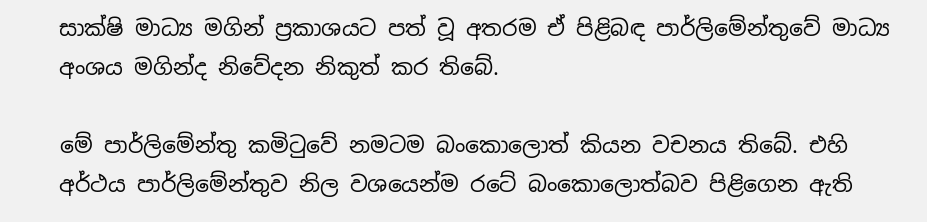සාක්ෂි මාධ්‍ය මගින් ප්‍රකාශයට පත් වූ අතරම ඒ පිළිබඳ පාර්ලිමේන්තුවේ මාධ්‍ය අංශය මගින්ද නිවේදන නිකුත් කර තිබේ.

මේ පාර්ලිමේන්තු කමිටුවේ නමටම බංකොලොත් කියන වචනය තිබේ. එහි අර්ථය පාර්ලිමේන්තුව නිල වශයෙන්ම රටේ බංකොලොත්බව පිළිගෙන ඇති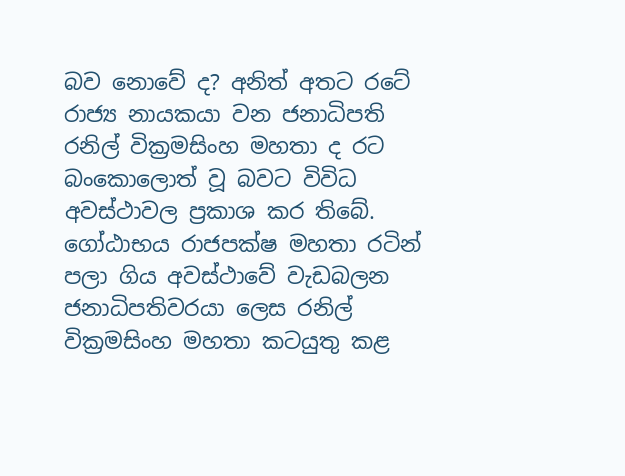බව නොවේ ද? අනිත් අතට රටේ රාජ්‍ය නායකයා වන ජනාධිපති රනිල් වික්‍රමසිංහ මහතා ද රට බංකොලොත් වූ බවට විවිධ අවස්ථාවල ප්‍රකාශ කර තිබේ. ගෝඨාභය රාජපක්ෂ මහතා රටින් පලා ගිය අවස්ථාවේ වැඩබලන ජනාධිපතිවරයා ලෙස රනිල් වික්‍රමසිංහ මහතා කටයුතු කළ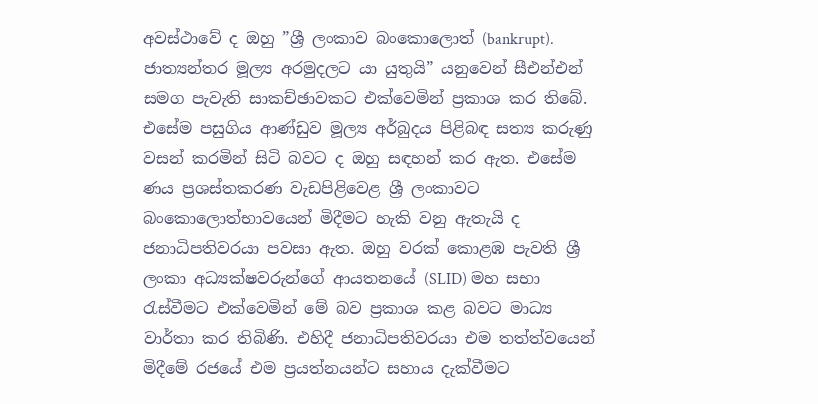අවස්ථාවේ ද ඔහු ”ශ්‍රී ලංකාව බංකොලොත් (bankrupt). ජාත්‍යන්තර මූල්‍ය අරමුදලට යා යුතුයි” යනුවෙන් සීඑන්එන් සමග පැවැති සාකච්ඡාවකට එක්වෙමින් ප්‍රකාශ කර තිබේ. එසේම පසුගිය ආණ්ඩුව මූල්‍ය අර්බුදය පිළිබඳ සත්‍ය කරුණු වසන් කරමින් සිටි බවට ද ඔහු සඳහන් කර ඇත. එසේම ණය ප්‍රශස්තකරණ වැඩපිළිවෙළ ශ්‍රී ලංකාවට බංකොලොත්භාවයෙන් මිදීමට හැකි වනු ඇතැයි ද ජනාධිපතිවරයා පවසා ඇත. ඔහු වරක් කොළඹ පැවති ශ්‍රී ලංකා අධ්‍යක්ෂවරුන්ගේ ආයතනයේ (SLID) මහ සභා රැස්වීමට එක්වෙමින් මේ බව ප්‍රකාශ කළ බවට මාධ්‍ය වාර්තා කර තිබිණි. එහිදී ජනාධිපතිවරයා එම තත්ත්වයෙන් මිදීමේ රජයේ එම ප්‍රයත්නයන්ට සහාය දැක්වීමට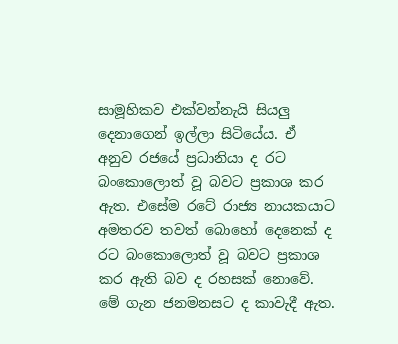සාමූහිකව එක්වන්නැයි සියලු දෙනාගෙන් ඉල්ලා සිටියේය. ඒ අනුව රජයේ ප්‍රධානියා ද රට බංකොලොත් වූ බවට ප්‍රකාශ කර ඇත. එසේම රටේ රාජ්‍ය නායකයාට අමතරව තවත් බොහෝ දෙනෙක් ද රට බංකොලොත් වූ බවට ප්‍රකාශ කර ඇති බව ද රහසක් නොවේ. මේ ගැන ජනමනසට ද කාවැදී ඇත.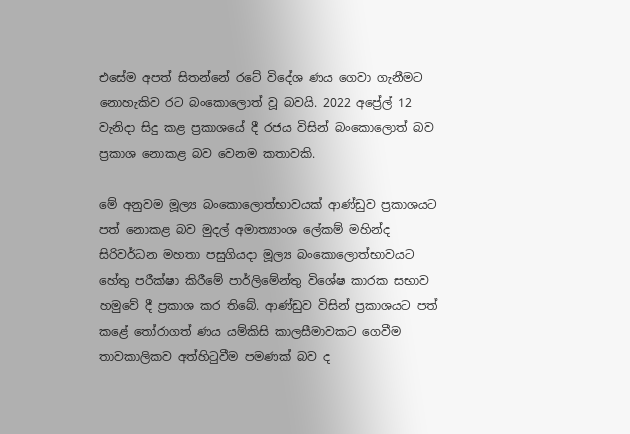එසේම අපත් සිතන්නේ රටේ විදේශ ණය ගෙවා ගැනීමට නොහැකිව රට බංකොලොත් වූ බවයි. 2022 අප්‍රේල් 12 වැනිදා සිදු කළ ප්‍රකාශයේ දී රජය විසින් බංකොලොත් බව ප්‍රකාශ නොකළ බව වෙනම කතාවකි.

මේ අනුවම මූල්‍ය බංකොලොත්භාවයක් ආණ්ඩුව ප්‍රකාශයට පත් නොකළ බව මුදල් අමාත්‍යාංශ ලේකම් මහින්ද සිරිවර්ධන මහතා පසුගියදා මූල්‍ය බංකොලොත්භාවයට හේතු පරීක්ෂා කිරීමේ පාර්ලිමේන්තු විශේෂ කාරක සභාව හමුවේ දී ප්‍රකාශ කර තිබේ. ආණ්ඩුව විසින් ප්‍රකාශයට පත් කළේ තෝරාගත් ණය යම්කිසි කාලසීමාවකට ගෙවීම තාවකාලිකව අත්හිටුවීම පමණක් බව ද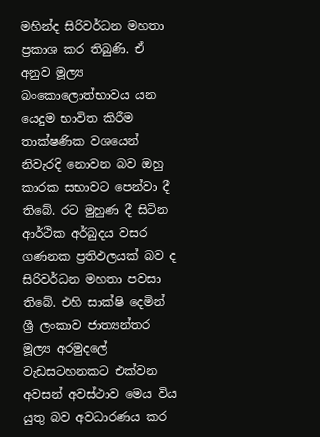මහින්ද සිරිවර්ධන මහතා ප්‍රකාශ කර තිබුණි. ඒ අනුව මූල්‍ය බංකොලොත්භාවය යන යෙදුම භාවිත කිරීම තාක්ෂණික වශයෙන් නිවැරදි නොවන බව ඔහු කාරක සභාවට පෙන්වා දී තිබේ. රට මුහුණ දී සිටින ආර්ථික අර්බුදය වසර ගණනක ප්‍රතිඵලයක් බව ද සිරිවර්ධන මහතා පවසා තිබේ. එහි සාක්ෂි දෙමින් ශ්‍රී ලංකාව ජාත්‍යන්තර මූල්‍ය අරමුදලේ වැඩසටහනකට එක්වන අවසන් අවස්ථාව මෙය විය යුතු බව අවධාරණය කර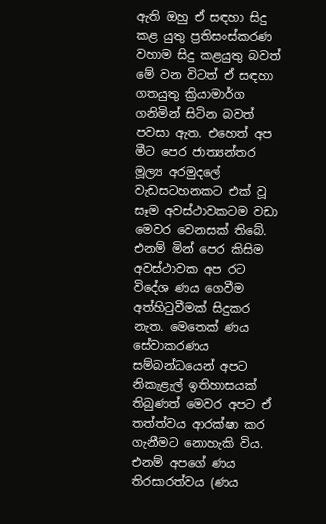ඇති ඔහු ඒ සඳහා සිදු කළ යුතු ප්‍රතිසංස්කරණ වහාම සිදු කළයුතු බවත් මේ වන විටත් ඒ සඳහා ගතයුතු ක්‍රියාමාර්ග ගනිමින් සිටින බවත් පවසා ඇත. එහෙත් අප මීට පෙර ජාත්‍යන්තර මූල්‍ය අරමුදලේ වැඩසටහනකට එක් වූ සෑම අවස්ථාවකටම වඩා මෙවර වෙනසක් තිබේ. එනම් මින් පෙර කිසිම අවස්ථාවක අප රට විදේශ ණය ගෙවීම අත්හිටුවීමක් සිදුකර නැත. මෙතෙක් ණය සේවාකරණය සම්බන්ධයෙන් අපට නිකැළැල් ඉතිහාසයක් තිබුණත් මෙවර අපට ඒ තත්ත්වය ආරක්ෂා කර ගැනීමට නොහැකි විය. එනම් අපගේ ණය තිරසාරත්වය (ණය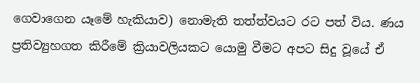ගෙවාගෙන යෑමේ හැකියාව) නොමැති තත්ත්වයට රට පත් විය. ණය ප්‍රතිව්‍යුහගත කිරීමේ ක්‍රියාවලියකට යොමු වීමට අපට සිදු වූයේ ඒ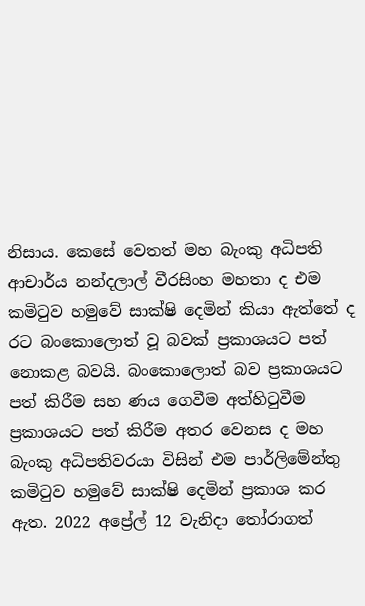නිසාය. කෙසේ වෙතත් මහ බැංකු අධිපති ආචාර්ය නන්දලාල් වීරසිංහ මහතා ද එම කමිටුව හමුවේ සාක්ෂි දෙමින් කියා ඇත්තේ ද රට බංකොලොත් වූ බවක් ප්‍රකාශයට පත් නොකළ බවයි. බංකොලොත් බව ප්‍රකාශයට පත් කිරීම සහ ණය ගෙවීම අත්හිටුවීම ප්‍රකාශයට පත් කිරීම අතර වෙනස ද මහ බැංකු අධිපතිවරයා විසින් එම පාර්ලිමේන්තු කමිටුව හමුවේ සාක්ෂි දෙමින් ප්‍රකාශ කර ඇත. 2022 අප්‍රේල් 12 වැනිදා තෝරාගත්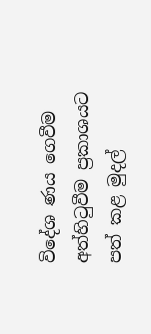විදේශ ණය ගෙවීම අත්හිටුවීම ප්‍රකාශයට පත් කළ මුදල්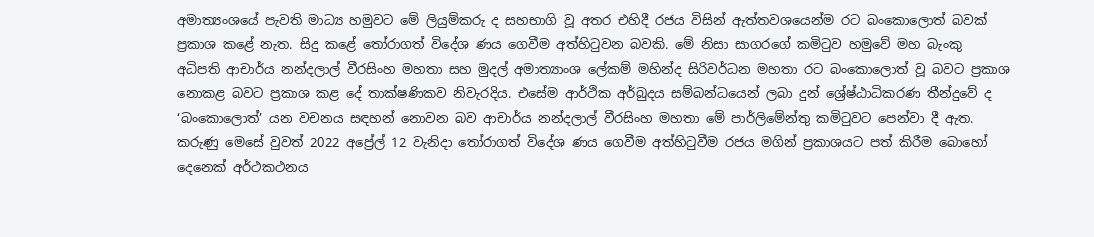අමාත්‍යංශයේ පැවති මාධ්‍ය හමුවට මේ ලියුම්කරු ද සහභාගි වූ අතර එහිදී රජය විසින් ඇත්තවශයෙන්ම රට බංකොලොත් බවක් ප්‍රකාශ කළේ නැත. සිදු කළේ තෝරාගත් විදේශ ණය ගෙවීම අත්හිටුවන බවකි. මේ නිසා සාගරගේ කමිටුව හමුවේ මහ බැංකු අධිපති ආචාර්ය නන්දලාල් වීරසිංහ මහතා සහ මුදල් අමාත්‍යාංශ ලේකම් මහින්ද සිරිවර්ධන මහතා රට බංකොලොත් වූ බවට ප්‍රකාශ නොකළ බවට ප්‍රකාශ කළ දේ තාක්ෂණිකව නිවැරදිය. එසේම ආර්ථික අර්බුදය සම්බන්ධයෙන් ලබා දුන් ශ්‍රේෂ්ඨාධිකරණ තීන්දුවේ ද ‘බංකොලොත්’ යන වචනය සඳහන් නොවන බව ආචාර්ය නන්දලාල් වීරසිංහ මහතා මේ පාර්ලිමේන්තු කමිටුවට පෙන්වා දී ඇත. කරුණු මෙසේ වුවත් 2022 අප්‍රේල් 12 වැනිදා තෝරාගත් විදේශ ණය ගෙවීම අත්හිටුවීම රජය මගින් ප්‍රකාශයට පත් කිරීම බොහෝ දෙනෙක් අර්ථකථනය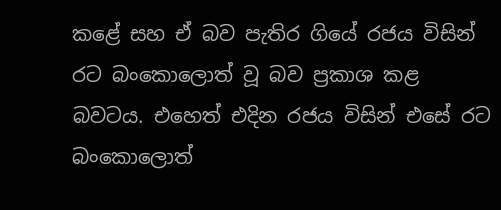කළේ සහ ඒ බව පැතිර ගියේ රජය විසින් රට බංකොලොත් වූ බව ප්‍රකාශ කළ බවටය. එහෙත් එදින රජය විසින් එසේ රට බංකොලොත්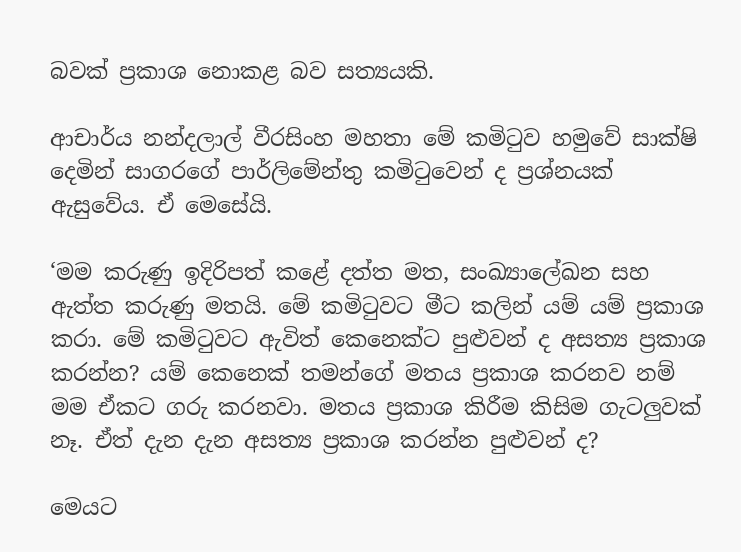බවක් ප්‍රකාශ නොකළ බව සත්‍යයකි.

ආචාර්ය නන්දලාල් වීරසිංහ මහතා මේ කමිටුව හමුවේ සාක්ෂි දෙමින් සාගරගේ පාර්ලිමේන්තු කමිටුවෙන් ද ප්‍රශ්නයක් ඇසුවේය. ඒ මෙසේයි.

‘මම කරුණු ඉදිරිපත් කළේ දත්ත මත, සංඛ්‍යාලේඛන සහ ඇත්ත කරුණු මතයි. මේ කමිටුවට මීට කලින් යම් යම් ප්‍රකාශ කරා. මේ කමිටුවට ඇවිත් කෙනෙක්ට පුළුවන් ද අසත්‍ය ප්‍රකාශ කරන්න? යම් කෙනෙක් තමන්ගේ මතය ප්‍රකාශ කරනව නම් මම ඒකට ගරු කරනවා. මතය ප්‍රකාශ කිරීම කිසිම ගැටලුවක් නෑ. ඒත් දැන දැන අසත්‍ය ප්‍රකාශ කරන්න පුළුවන් ද?

මෙයට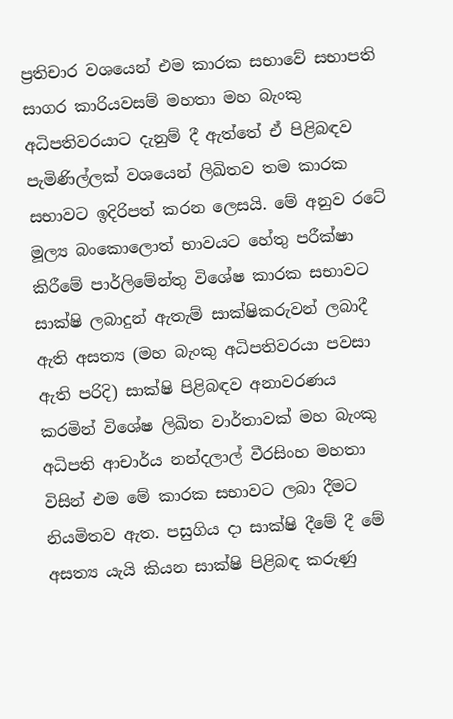ප්‍රතිචාර වශයෙන් එම කාරක සභාවේ සභාපති සාගර කාරියවසම් මහතා මහ බැංකු අධිපතිවරයාට දැනුම් දී ඇත්තේ ඒ පිළිබඳව පැමිණිල්ලක් වශයෙන් ලිඛිතව තම කාරක සභාවට ඉදිරිපත් කරන ලෙසයි. මේ අනුව රටේ මූල්‍ය බංකොලොත් භාවයට හේතු පරීක්ෂා කිරීමේ පාර්ලිමේන්තු විශේෂ කාරක සභාවට සාක්ෂි ලබාදුන් ඇතැම් සාක්ෂිකරුවන් ලබාදී ඇති අසත්‍ය (මහ බැංකු අධිපතිවරයා පවසා ඇති පරිදි) සාක්ෂි පිළිබඳව අනාවරණය කරමින් විශේෂ ලිඛිත වාර්තාවක් මහ බැංකු අධිපති ආචාර්ය නන්දලාල් වීරසිංහ මහතා විසින් එම මේ කාරක සභාවට ලබා දීමට නියමිතව ඇත. පසුගිය දා සාක්ෂි දීමේ දී මේ අසත්‍ය යැයි කියන සාක්ෂි පිළිබඳ කරුණු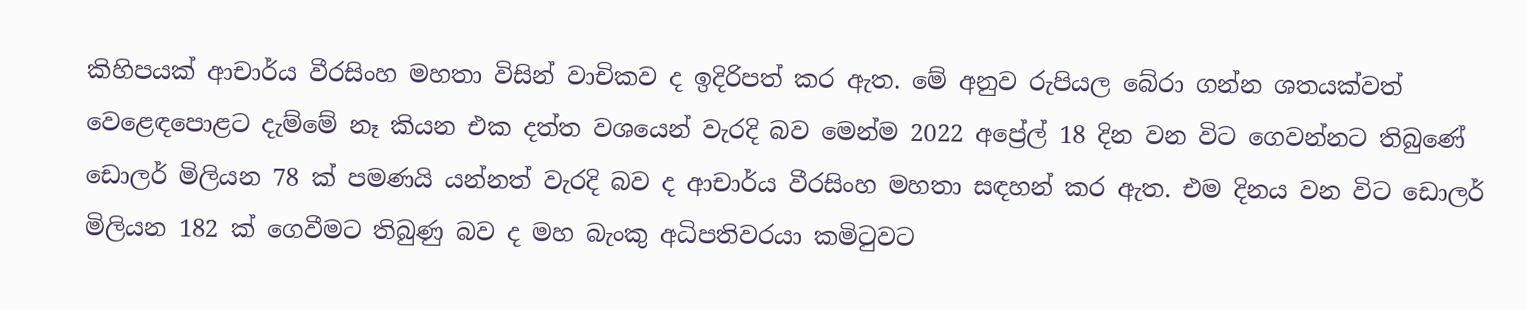කිහිපයක් ආචාර්ය වීරසිංහ මහතා විසින් වාචිකව ද ඉදිරිපත් කර ඇත. මේ අනුව රුපියල බේරා ගන්න ශතයක්වත් වෙළෙඳපොළට දැම්මේ නෑ කියන එක දත්ත වශයෙන් වැරදි බව මෙන්ම 2022 අප්‍රේල් 18 දින වන විට ගෙවන්නට තිබුණේ ඩොලර් මිලියන 78 ක් පමණයි යන්නත් වැරදි බව ද ආචාර්ය වීරසිංහ මහතා සඳහන් කර ඇත. එම දිනය වන විට ඩොලර් මිලියන 182 ක් ගෙවීමට තිබුණු බව ද මහ බැංකු අධිපතිවරයා කමිටුවට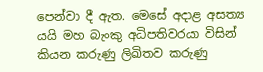පෙන්වා දී ඇත. මෙසේ අදාළ අසත්‍ය යයි මහ බැංකු අධිපතිවරයා විසින් කියන කරුණු ලිඛිතව කරුණු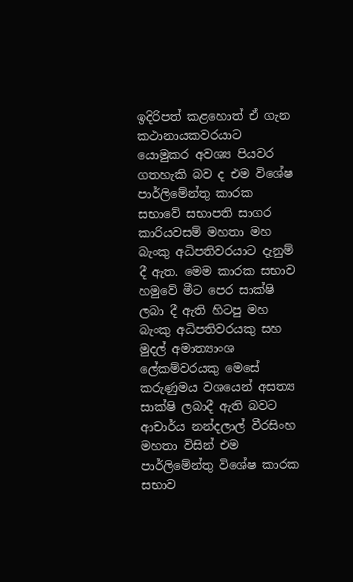ඉදිරිපත් කළහොත් ඒ ගැන කථානායකවරයාට යොමුකර අවශ්‍ය පියවර ගතහැකි බව ද එම විශේෂ පාර්ලිමේන්තු කාරක සභාවේ සභාපති සාගර කාරියවසම් මහතා මහ බැංකු අධිපතිවරයාට දැනුම් දී ඇත. මෙම කාරක සභාව හමුවේ මීට පෙර සාක්ෂි ලබා දී ඇති හිටපු මහ බැංකු අධිපතිවරයකු සහ මුදල් අමාත්‍යාංශ ලේකම්වරයකු මෙසේ කරුණුමය වශයෙන් අසත්‍ය සාක්ෂි ලබාදී ඇති බවට ආචාර්ය නන්දලාල් වීරසිංහ මහතා විසින් එම පාර්ලිමේන්තු විශේෂ කාරක සභාව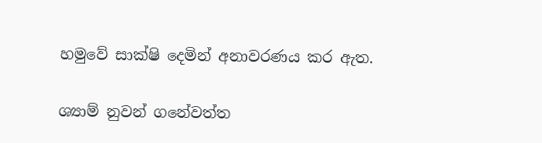හමුවේ සාක්ෂි දෙමින් අනාවරණය කර ඇත.

ශ්‍යාම් නුවන් ගනේවත්ත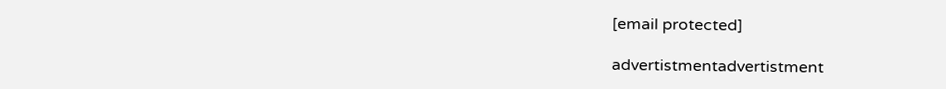[email protected]

advertistmentadvertistment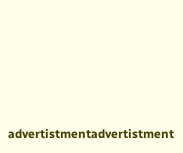advertistmentadvertistment